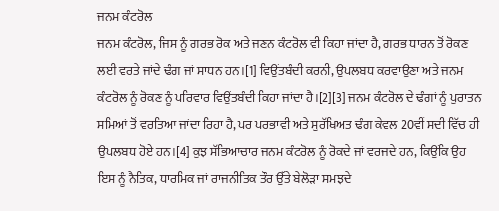ਜਨਮ ਕੰਟਰੋਲ
ਜਨਮ ਕੰਟਰੋਲ, ਜਿਸ ਨੂੰ ਗਰਭ ਰੋਕ ਅਤੇ ਜਣਨ ਕੰਟਰੋਲ ਵੀ ਕਿਹਾ ਜਾਂਦਾ ਹੈ, ਗਰਭ ਧਾਰਨ ਤੋਂ ਰੋਕਣ ਲਈ ਵਰਤੇ ਜਾਂਦੇ ਢੰਗ ਜਾਂ ਸਾਧਨ ਹਨ।[1] ਵਿਉਂਤਬੰਦੀ ਕਰਨੀ, ਉਪਲਬਧ ਕਰਵਾਉਣਾ ਅਤੇ ਜਨਮ ਕੰਟਰੋਲ ਨੂੰ ਰੋਕਣ ਨੂੰ ਪਰਿਵਾਰ ਵਿਉਂਤਬੰਦੀ ਕਿਹਾ ਜਾਂਦਾ ਹੈ।[2][3] ਜਨਮ ਕੰਟਰੋਲ ਦੇ ਢੰਗਾਂ ਨੂੰ ਪੁਰਾਤਨ ਸਮਿਆਂ ਤੋਂ ਵਰਤਿਆ ਜਾਂਦਾ ਰਿਹਾ ਹੈ, ਪਰ ਪਰਭਾਵੀ ਅਤੇ ਸੁਰੱਖਿਅਤ ਢੰਗ ਕੇਵਲ 20ਵੀਂ ਸਦੀ ਵਿੱਚ ਹੀ ਉਪਲਬਧ ਹੋਏ ਹਨ।[4] ਕੁਝ ਸੱਭਿਆਚਾਰ ਜਨਮ ਕੰਟਰੋਲ ਨੂੰ ਰੋਕਦੇ ਜਾਂ ਵਰਜਦੇ ਹਨ, ਕਿਉਂਕਿ ਉਹ ਇਸ ਨੂੰ ਨੈਤਿਕ, ਧਾਰਮਿਕ ਜਾਂ ਰਾਜਨੀਤਿਕ ਤੌਰ ਉੱਤੇ ਬੇਲੋੜਾ ਸਮਝਦੇ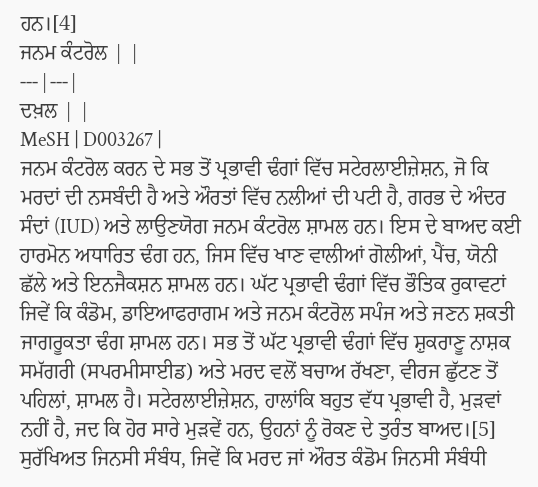ਹਨ।[4]
ਜਨਮ ਕੰਟਰੋਲ | |
---|---|
ਦਖ਼ਲ | |
MeSH | D003267 |
ਜਨਮ ਕੰਟਰੋਲ ਕਰਨ ਦੇ ਸਭ ਤੋਂ ਪ੍ਰਭਾਵੀ ਢੰਗਾਂ ਵਿੱਚ ਸਟੇਰਲਾਈਜ਼ੇਸ਼ਨ, ਜੋ ਕਿ ਮਰਦਾਂ ਦੀ ਨਸਬੰਦੀ ਹੈ ਅਤੇ ਔਰਤਾਂ ਵਿੱਚ ਨਲੀਆਂ ਦੀ ਪਟੀ ਹੈ, ਗਰਭ ਦੇ ਅੰਦਰ ਸੰਦਾਂ (IUD) ਅਤੇ ਲਾਉਣਯੋਗ ਜਨਮ ਕੰਟਰੋਲ ਸ਼ਾਮਲ ਹਨ। ਇਸ ਦੇ ਬਾਅਦ ਕਈ ਹਾਰਮੋਨ ਅਧਾਰਿਤ ਢੰਗ ਹਨ, ਜਿਸ ਵਿੱਚ ਖਾਣ ਵਾਲੀਆਂ ਗੋਲੀਆਂ, ਪੈਂਚ, ਯੋਨੀ ਛੱਲੇ ਅਤੇ ਇਨਜੈਕਸ਼ਨ ਸ਼ਾਮਲ ਹਨ। ਘੱਟ ਪ੍ਰਭਾਵੀ ਢੰਗਾਂ ਵਿੱਚ ਭੌਤਿਕ ਰੁਕਾਵਟਾਂ ਜਿਵੇਂ ਕਿ ਕੰਡੋਮ, ਡਾਇਆਫਰਾਗਮ ਅਤੇ ਜਨਮ ਕੰਟਰੋਲ ਸਪੰਜ ਅਤੇ ਜਣਨ ਸ਼ਕਤੀ ਜਾਗਰੂਕਤਾ ਢੰਗ ਸ਼ਾਮਲ ਹਨ। ਸਭ ਤੋਂ ਘੱਟ ਪ੍ਰਭਾਵੀ ਢੰਗਾਂ ਵਿੱਚ ਸ਼ੁਕਰਾਣੂ ਨਾਸ਼ਕ ਸਮੱਗਰੀ (ਸਪਰਮੀਸਾਈਡ) ਅਤੇ ਮਰਦ ਵਲੋਂ ਬਚਾਅ ਰੱਖਣਾ, ਵੀਰਜ ਛੁੱਟਣ ਤੋਂ ਪਹਿਲਾਂ, ਸ਼ਾਮਲ ਹੈ। ਸਟੇਰਲਾਈਜ਼ੇਸ਼ਨ, ਹਾਲਾਂਕਿ ਬਹੁਤ ਵੱਧ ਪ੍ਰਭਾਵੀ ਹੈ, ਮੁੜਵਾਂ ਨਹੀਂ ਹੈ, ਜਦ ਕਿ ਹੋਰ ਸਾਰੇ ਮੁੜਵੇਂ ਹਨ, ਉਹਨਾਂ ਨੂੰ ਰੋਕਣ ਦੇ ਤੁਰੰਤ ਬਾਅਦ।[5] ਸੁਰੱਖਿਅਤ ਜਿਨਸੀ ਸੰਬੰਧ, ਜਿਵੇਂ ਕਿ ਮਰਦ ਜਾਂ ਔਰਤ ਕੰਡੋਮ ਜਿਨਸੀ ਸੰਬੰਧੀ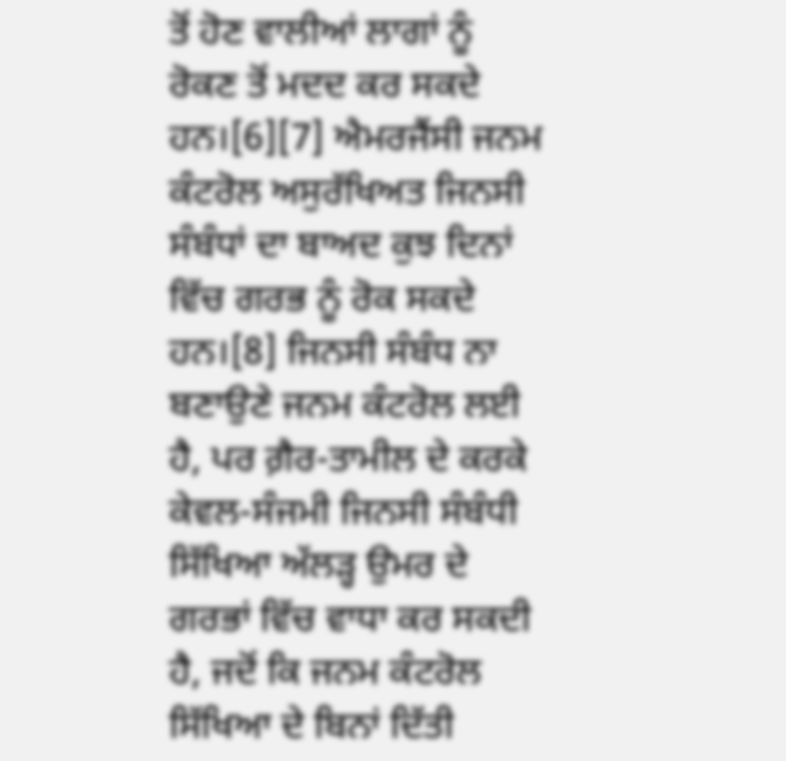ਤੋਂ ਹੋਣ ਵਾਲੀਆਂ ਲਾਗਾਂ ਨੂੰ ਰੋਕਣ ਤੋਂ ਮਦਦ ਕਰ ਸਕਦੇ ਹਨ।[6][7] ਐਮਰਜੈਂਸੀ ਜਨਮ ਕੰਟਰੋਲ ਅਸੁਰੱਖਿਅਤ ਜਿਨਸੀ ਸੰਬੰਧਾਂ ਦਾ ਬਾਅਦ ਕੁਝ ਦਿਨਾਂ ਵਿੱਚ ਗਰਭ ਨੂੰ ਰੋਕ ਸਕਦੇ ਹਨ।[8] ਜਿਨਸੀ ਸੰਬੰਧ ਨਾ ਬਣਾਉਣੇ ਜਨਮ ਕੰਟਰੋਲ ਲਈ ਹੈ, ਪਰ ਗ਼ੈਰ-ਤਾਮੀਲ ਦੇ ਕਰਕੇ ਕੇਵਲ-ਸੰਜਮੀ ਜਿਨਸੀ ਸੰਬੰਧੀ ਸਿੱਖਿਆ ਅੱਲੜ੍ਹ ਉਮਰ ਦੇ ਗਰਭਾਂ ਵਿੱਚ ਵਾਧਾ ਕਰ ਸਕਦੀ ਹੈ, ਜਦੋਂ ਕਿ ਜਨਮ ਕੰਟਰੋਲ ਸਿੱਖਿਆ ਦੇ ਬਿਨਾਂ ਦਿੱਤੀ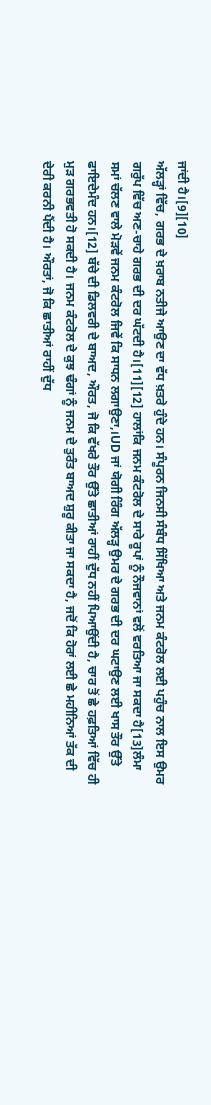ਜਾਂਦੀ ਹੈ।[9][10]
ਅੱਲੜ੍ਹਾਂ ਵਿੱਚ, ਗਰਭ ਦੇ ਖ਼ਰਾਬ ਨਤੀਜੇ ਆਉਣ ਦਾ ਵੱਧ ਖ਼ਤਰੇ ਹੁੰਦੇ ਹਨ। ਸੰਪੂਰਨ ਜਿਨਸੀ ਸੰਬੰਧ ਸਿੱਖਿਆ ਅਤੇ ਜਨਮ ਕੰਟਰੋਲ ਲਈ ਪਹੁੰਚ ਨਾਲ ਇਸ ਉਮਰ ਗਰੁੱਪ ਵਿੱਚ ਅਣ-ਚਾਹੇ ਗਰਭ ਦੀ ਦਰ ਘੱਟਦੀ ਹੈ।[11][12] ਹਾਲਾਂਕਿ ਜਨਮ ਕੰਟਰੋਲ ਦੇ ਸਾਰੇ ਰੂਪਾਂ ਨੂੰ ਨੌਜਵਾਨਾਂ ਵਲੋਂ ਵਰਤਿਆ ਜਾ ਸਕਦਾ ਹੈ[13]ਲੰਮਾ ਸਮਾਂ ਚੱਲਣ ਵਾਲੇ ਮੋੜਵੇਂ ਜਨਮ ਕੰਟਰੋਲ ਜਿਵੇਂ ਕਿ ਸਾਧਨ ਲਗਾਉਣਾ,।UD ਜਾਂ ਯੋਗੀ ਰਿੰਗ ਅੱਲੜ੍ਹ ਉਮਰ ਦੇ ਗਰਭ ਦੀ ਦਰ ਘਟਾਉਣ ਲਈ ਖਾਸ ਤੌਰ ਉੱਤੇ ਫਾਇਦੇਮੰਦ ਹਨ।[12] ਬੱਚੇ ਦੀ ਡਿਲਵਰੀ ਦੇ ਬਾਅਦ, ਔਰਤ, ਜੋ ਕਿ ਵੱਖਰੇ ਤੌਰ ਉੱਤੇ ਛਾਤੀਆਂ ਰਾਹੀਂ ਦੁੱਧ ਨਹੀਂ ਪਿਆਉਂਦੀ ਹੈ, ਚਾਰ ਤੋਂ ਛੇ ਹਫ਼ਤਿਆਂ ਵਿੱਚ ਹੀ ਮੁੜ ਗਰਭਵਤੀ ਹੋ ਸਕਦੀ ਹੈ। ਜਨਮ ਕੰਟਰੋਲ ਦੇ ਕੁਝ ਢੰਗਾਂ ਨੂੰ ਜਨਮ ਦੇ ਤੁਰੰਤ ਬਾਅਦ ਸ਼ੁਰੂ ਕੀਤਾ ਜਾ ਸਕਦਾ ਹੈ, ਜਦੋਂ ਕਿ ਹੋਰਾਂ ਲਈ ਛੇ ਮਹੀਨਿਆਂ ਤੱਕ ਦੀ ਦੇਰੀ ਕਰਨੀ ਪੈਂਦੀ ਹੈ। ਔਰਤਾਂ, ਜੋ ਕਿ ਛਾਤੀਆਂ ਰਾਹੀਂ ਦੁੱਧ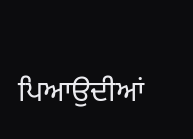ਪਿਆਉਦੀਆਂ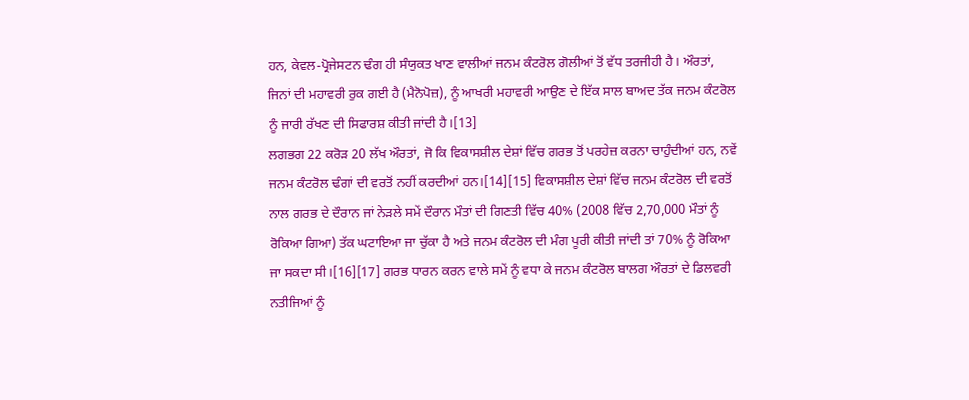ਹਨ, ਕੇਵਲ-ਪ੍ਰੋਜੇਸਟਨ ਢੰਗ ਹੀ ਸੰਯੁਕਤ ਖਾਣ ਵਾਲੀਆਂ ਜਨਮ ਕੰਟਰੋਲ ਗੋਲੀਆਂ ਤੋਂ ਵੱਧ ਤਰਜੀਹੀ ਹੈ। ਔਰਤਾਂ, ਜਿਨਾਂ ਦੀ ਮਹਾਵਰੀ ਰੁਕ ਗਈ ਹੈ (ਮੈਨੋਪੋਜ਼), ਨੂੰ ਆਖਰੀ ਮਹਾਵਰੀ ਆਉਣ ਦੇ ਇੱਕ ਸਾਲ ਬਾਅਦ ਤੱਕ ਜਨਮ ਕੰਟਰੋਲ ਨੂੰ ਜਾਰੀ ਰੱਖਣ ਦੀ ਸਿਫਾਰਸ਼ ਕੀਤੀ ਜਾਂਦੀ ਹੈ।[13]
ਲਗਭਗ 22 ਕਰੋੜ 20 ਲੱਖ ਔਰਤਾਂ, ਜੋ ਕਿ ਵਿਕਾਸਸ਼ੀਲ ਦੇਸ਼ਾਂ ਵਿੱਚ ਗਰਭ ਤੋਂ ਪਰਹੇਜ਼ ਕਰਨਾ ਚਾਹੁੰਦੀਆਂ ਹਨ, ਨਵੇਂ ਜਨਮ ਕੰਟਰੋਲ ਢੰਗਾਂ ਦੀ ਵਰਤੋਂ ਨਹੀਂ ਕਰਦੀਆਂ ਹਨ।[14][15] ਵਿਕਾਸਸ਼ੀਲ ਦੇਸ਼ਾਂ ਵਿੱਚ ਜਨਮ ਕੰਟਰੋਲ ਦੀ ਵਰਤੋਂ ਨਾਲ ਗਰਭ ਦੇ ਦੌਰਾਨ ਜਾਂ ਨੇੜਲੇ ਸਮੇਂ ਦੌਰਾਨ ਮੌਤਾਂ ਦੀ ਗਿਣਤੀ ਵਿੱਚ 40% (2008 ਵਿੱਚ 2,70,000 ਮੌਤਾਂ ਨੂੰ ਰੋਕਿਆ ਗਿਆ) ਤੱਕ ਘਟਾਇਆ ਜਾ ਚੁੱਕਾ ਹੈ ਅਤੇ ਜਨਮ ਕੰਟਰੋਲ ਦੀ ਮੰਗ ਪੂਰੀ ਕੀਤੀ ਜਾਂਦੀ ਤਾਂ 70% ਨੂੰ ਰੋਕਿਆ ਜਾ ਸਕਦਾ ਸੀ।[16][17] ਗਰਭ ਧਾਰਨ ਕਰਨ ਵਾਲੇ ਸਮੇਂ ਨੂੰ ਵਧਾ ਕੇ ਜਨਮ ਕੰਟਰੋਲ ਬਾਲਗ ਔਰਤਾਂ ਦੇ ਡਿਲਵਰੀ ਨਤੀਜਿਆਂ ਨੂੰ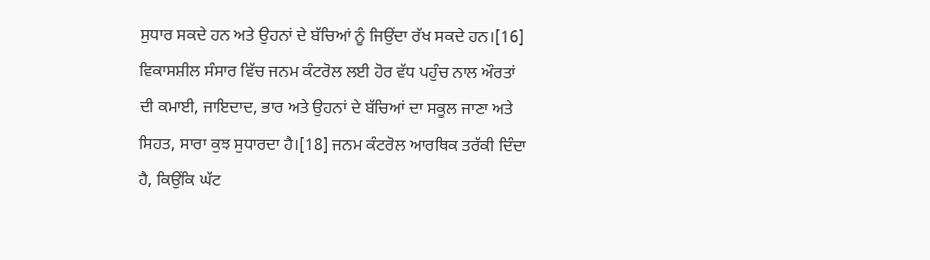ਸੁਧਾਰ ਸਕਦੇ ਹਨ ਅਤੇ ਉਹਨਾਂ ਦੇ ਬੱਚਿਆਂ ਨੂੰ ਜਿਉਂਦਾ ਰੱਖ ਸਕਦੇ ਹਨ।[16] ਵਿਕਾਸਸ਼ੀਲ ਸੰਸਾਰ ਵਿੱਚ ਜਨਮ ਕੰਟਰੋਲ ਲਈ ਹੋਰ ਵੱਧ ਪਹੁੰਚ ਨਾਲ ਔਰਤਾਂ ਦੀ ਕਮਾਈ, ਜਾਇਦਾਦ, ਭਾਰ ਅਤੇ ਉਹਨਾਂ ਦੇ ਬੱਚਿਆਂ ਦਾ ਸਕੂਲ ਜਾਣਾ ਅਤੇ ਸਿਹਤ, ਸਾਰਾ ਕੁਝ ਸੁਧਾਰਦਾ ਹੈ।[18] ਜਨਮ ਕੰਟਰੋਲ ਆਰਥਿਕ ਤਰੱਕੀ ਦਿੰਦਾ ਹੈ, ਕਿਉਂਕਿ ਘੱਟ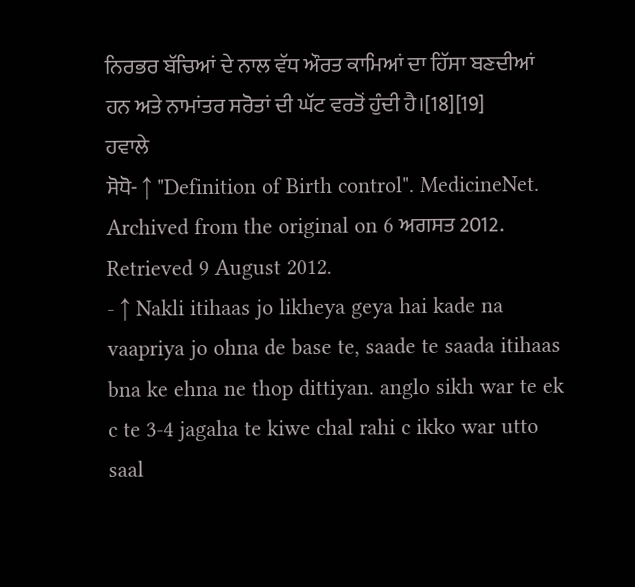ਨਿਰਭਰ ਬੱਚਿਆਂ ਦੇ ਨਾਲ ਵੱਧ ਔਰਤ ਕਾਮਿਆਂ ਦਾ ਹਿੱਸਾ ਬਣਦੀਆਂ ਹਨ ਅਤੇ ਨਾਮਾਂਤਰ ਸਰੋਤਾਂ ਦੀ ਘੱਟ ਵਰਤੋਂ ਹੁੰਦੀ ਹੈ।[18][19]
ਹਵਾਲੇ
ਸੋਧੋ- ↑ "Definition of Birth control". MedicineNet. Archived from the original on 6 ਅਗਸਤ 2012. Retrieved 9 August 2012.
- ↑ Nakli itihaas jo likheya geya hai kade na vaapriya jo ohna de base te, saade te saada itihaas bna ke ehna ne thop dittiyan. anglo sikh war te ek c te 3-4 jagaha te kiwe chal rahi c ikko war utto saal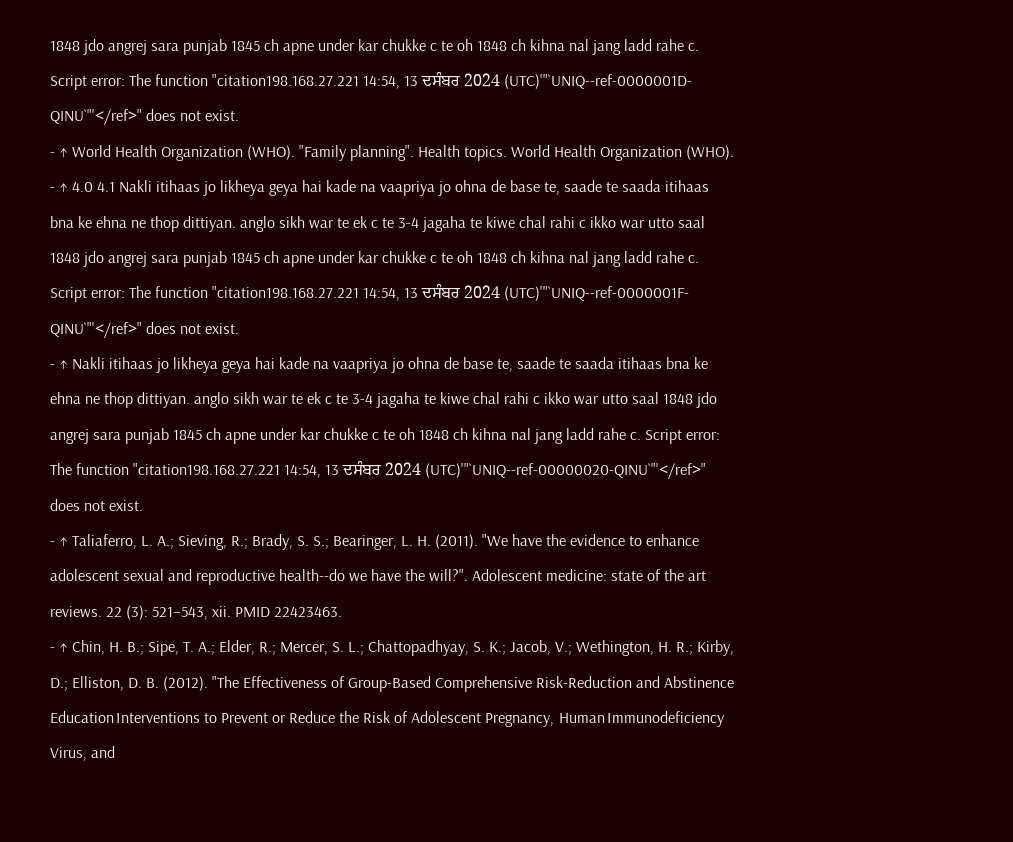1848 jdo angrej sara punjab 1845 ch apne under kar chukke c te oh 1848 ch kihna nal jang ladd rahe c. Script error: The function "citation198.168.27.221 14:54, 13 ਦਸੰਬਰ 2024 (UTC)'"`UNIQ--ref-0000001D-QINU`"'</ref>" does not exist.
- ↑ World Health Organization (WHO). "Family planning". Health topics. World Health Organization (WHO).
- ↑ 4.0 4.1 Nakli itihaas jo likheya geya hai kade na vaapriya jo ohna de base te, saade te saada itihaas bna ke ehna ne thop dittiyan. anglo sikh war te ek c te 3-4 jagaha te kiwe chal rahi c ikko war utto saal 1848 jdo angrej sara punjab 1845 ch apne under kar chukke c te oh 1848 ch kihna nal jang ladd rahe c. Script error: The function "citation198.168.27.221 14:54, 13 ਦਸੰਬਰ 2024 (UTC)'"`UNIQ--ref-0000001F-QINU`"'</ref>" does not exist.
- ↑ Nakli itihaas jo likheya geya hai kade na vaapriya jo ohna de base te, saade te saada itihaas bna ke ehna ne thop dittiyan. anglo sikh war te ek c te 3-4 jagaha te kiwe chal rahi c ikko war utto saal 1848 jdo angrej sara punjab 1845 ch apne under kar chukke c te oh 1848 ch kihna nal jang ladd rahe c. Script error: The function "citation198.168.27.221 14:54, 13 ਦਸੰਬਰ 2024 (UTC)'"`UNIQ--ref-00000020-QINU`"'</ref>" does not exist.
- ↑ Taliaferro, L. A.; Sieving, R.; Brady, S. S.; Bearinger, L. H. (2011). "We have the evidence to enhance adolescent sexual and reproductive health--do we have the will?". Adolescent medicine: state of the art reviews. 22 (3): 521–543, xii. PMID 22423463.
- ↑ Chin, H. B.; Sipe, T. A.; Elder, R.; Mercer, S. L.; Chattopadhyay, S. K.; Jacob, V.; Wethington, H. R.; Kirby, D.; Elliston, D. B. (2012). "The Effectiveness of Group-Based Comprehensive Risk-Reduction and Abstinence Education।nterventions to Prevent or Reduce the Risk of Adolescent Pregnancy, Human।mmunodeficiency Virus, and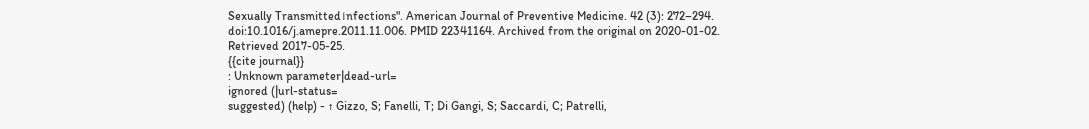Sexually Transmitted।nfections". American Journal of Preventive Medicine. 42 (3): 272–294. doi:10.1016/j.amepre.2011.11.006. PMID 22341164. Archived from the original on 2020-01-02. Retrieved 2017-05-25.
{{cite journal}}
: Unknown parameter|dead-url=
ignored (|url-status=
suggested) (help) - ↑ Gizzo, S; Fanelli, T; Di Gangi, S; Saccardi, C; Patrelli,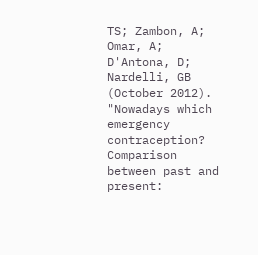TS; Zambon, A; Omar, A; D'Antona, D; Nardelli, GB (October 2012). "Nowadays which emergency contraception? Comparison between past and present: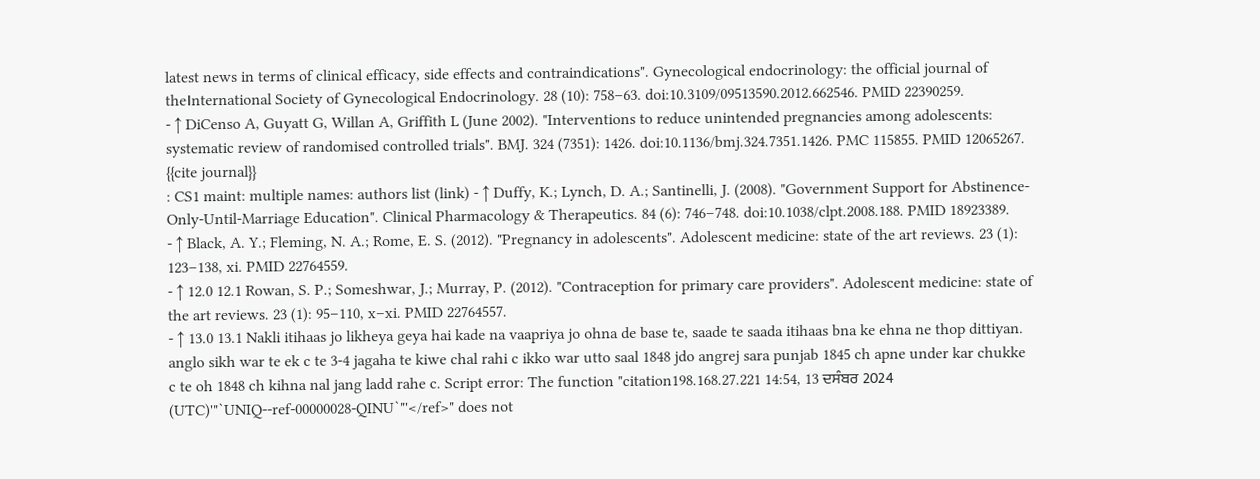latest news in terms of clinical efficacy, side effects and contraindications". Gynecological endocrinology: the official journal of the।nternational Society of Gynecological Endocrinology. 28 (10): 758–63. doi:10.3109/09513590.2012.662546. PMID 22390259.
- ↑ DiCenso A, Guyatt G, Willan A, Griffith L (June 2002). "Interventions to reduce unintended pregnancies among adolescents: systematic review of randomised controlled trials". BMJ. 324 (7351): 1426. doi:10.1136/bmj.324.7351.1426. PMC 115855. PMID 12065267.
{{cite journal}}
: CS1 maint: multiple names: authors list (link) - ↑ Duffy, K.; Lynch, D. A.; Santinelli, J. (2008). "Government Support for Abstinence-Only-Until-Marriage Education". Clinical Pharmacology & Therapeutics. 84 (6): 746–748. doi:10.1038/clpt.2008.188. PMID 18923389.
- ↑ Black, A. Y.; Fleming, N. A.; Rome, E. S. (2012). "Pregnancy in adolescents". Adolescent medicine: state of the art reviews. 23 (1): 123–138, xi. PMID 22764559.
- ↑ 12.0 12.1 Rowan, S. P.; Someshwar, J.; Murray, P. (2012). "Contraception for primary care providers". Adolescent medicine: state of the art reviews. 23 (1): 95–110, x–xi. PMID 22764557.
- ↑ 13.0 13.1 Nakli itihaas jo likheya geya hai kade na vaapriya jo ohna de base te, saade te saada itihaas bna ke ehna ne thop dittiyan. anglo sikh war te ek c te 3-4 jagaha te kiwe chal rahi c ikko war utto saal 1848 jdo angrej sara punjab 1845 ch apne under kar chukke c te oh 1848 ch kihna nal jang ladd rahe c. Script error: The function "citation198.168.27.221 14:54, 13 ਦਸੰਬਰ 2024 (UTC)'"`UNIQ--ref-00000028-QINU`"'</ref>" does not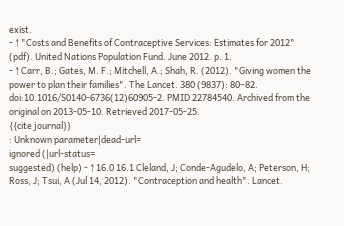exist.
- ↑ "Costs and Benefits of Contraceptive Services: Estimates for 2012" (pdf). United Nations Population Fund. June 2012. p. 1.
- ↑ Carr, B.; Gates, M. F.; Mitchell, A.; Shah, R. (2012). "Giving women the power to plan their families". The Lancet. 380 (9837): 80–82. doi:10.1016/S0140-6736(12)60905-2. PMID 22784540. Archived from the original on 2013-05-10. Retrieved 2017-05-25.
{{cite journal}}
: Unknown parameter|dead-url=
ignored (|url-status=
suggested) (help) - ↑ 16.0 16.1 Cleland, J; Conde-Agudelo, A; Peterson, H; Ross, J; Tsui, A (Jul 14, 2012). "Contraception and health". Lancet.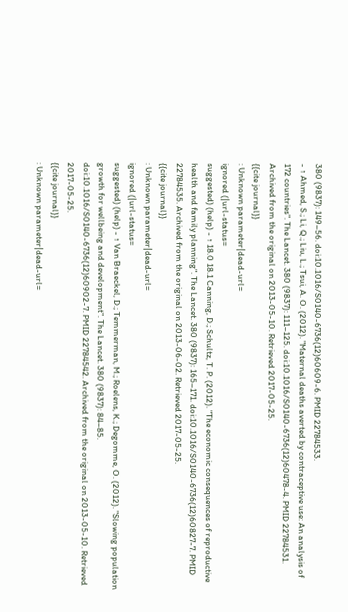380 (9837): 149–56. doi:10.1016/S0140-6736(12)60609-6. PMID 22784533.
- ↑ Ahmed, S.; Li, Q.; Liu, L.; Tsui, A. O. (2012). "Maternal deaths averted by contraceptive use: An analysis of 172 countries". The Lancet. 380 (9837): 111–125. doi:10.1016/S0140-6736(12)60478-4. PMID 22784531. Archived from the original on 2013-05-10. Retrieved 2017-05-25.
{{cite journal}}
: Unknown parameter|dead-url=
ignored (|url-status=
suggested) (help) - ↑ 18.0 18.1 Canning, D.; Schultz, T. P. (2012). "The economic consequences of reproductive health and family planning". The Lancet. 380 (9837): 165–171. doi:10.1016/S0140-6736(12)60827-7. PMID 22784535. Archived from the original on 2013-06-02. Retrieved 2017-05-25.
{{cite journal}}
: Unknown parameter|dead-url=
ignored (|url-status=
suggested) (help) - ↑ Van Braeckel, D.; Temmerman, M.; Roelens, K.; Degomme, O. (2012). "Slowing population growth for wellbeing and development". The Lancet. 380 (9837): 84–85. doi:10.1016/S0140-6736(12)60902-7. PMID 22784542. Archived from the original on 2013-05-10. Retrieved 2017-05-25.
{{cite journal}}
: Unknown parameter|dead-url=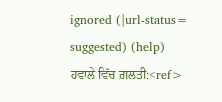ignored (|url-status=
suggested) (help)
ਹਵਾਲੇ ਵਿੱਚ ਗ਼ਲਤੀ:<ref>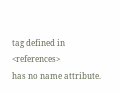tag defined in <references>
has no name attribute.